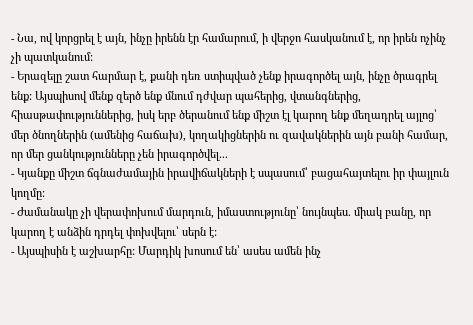- Նա, ով կորցրել է այն, ինչը իրենն էր համարում, ի վերջո հասկանում է, որ իրեն ոչինչ չի պատկանում:
- Երազելը շատ հարմար է, քանի դեռ ստիպված չենք իրագործել այն, ինչը ծրագրել ենք: Այսպիսով մենք զերծ ենք մնում դժվար պահերից, վտանգներից, հիասթափություններից, իսկ երբ ծերանում ենք միշտ էլ կարող ենք մեղադրել այլոց՝ մեր ծնողներին (ամենից հաճախ), կողակիցներին ու զավակներին այն բանի համար, որ մեր ցանկությունները չեն իրագործվել...
- Կյանքը միշտ ճգնաժամային իրավիճակների է սպասում՝ բացահայտելու իր փայլուն կողմը:
- Ժամանակը չի վերափոխում մարդուն, իմաստությունը՝ նույնպես. միակ բանը, որ կարող է անձին դրդել փոխվելու՝ սերն է:
- Այսպիսին է աշխարհը: Մարդիկ խոսում են՝ ասես ամեն ինչ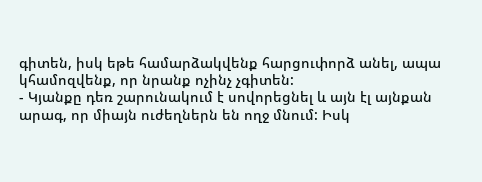գիտեն, իսկ եթե համարձակվենք հարցուփորձ անել, ապա կհամոզվենք, որ նրանք ոչինչ չգիտեն:
- Կյանքը դեռ շարունակում է սովորեցնել և այն էլ այնքան արագ, որ միայն ուժեղներն են ողջ մնում: Իսկ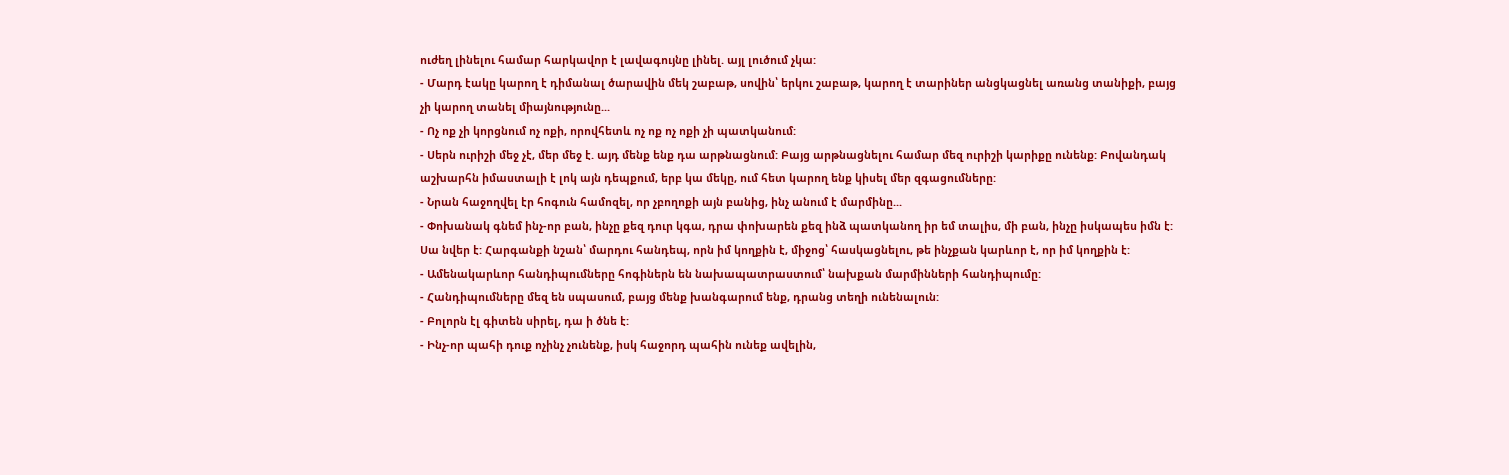ուժեղ լինելու համար հարկավոր է լավագույնը լինել. այլ լուծում չկա:
- Մարդ էակը կարող է դիմանալ ծարավին մեկ շաբաթ, սովին՝ երկու շաբաթ, կարող է տարիներ անցկացնել առանց տանիքի, բայց չի կարող տանել միայնությունը...
- Ոչ ոք չի կորցնում ոչ ոքի, որովհետև ոչ ոք ոչ ոքի չի պատկանում:
- Սերն ուրիշի մեջ չէ, մեր մեջ է. այդ մենք ենք դա արթնացնում: Բայց արթնացնելու համար մեզ ուրիշի կարիքը ունենք: Բովանդակ աշխարհն իմաստալի է լոկ այն դեպքում, երբ կա մեկը, ում հետ կարող ենք կիսել մեր զգացումները:
- Նրան հաջողվել էր հոգուն համոզել, որ չբողոքի այն բանից, ինչ անում է մարմինը...
- Փոխանակ գնեմ ինչ-որ բան, ինչը քեզ դուր կգա, դրա փոխարեն քեզ ինձ պատկանող իր եմ տալիս, մի բան, ինչը իսկապես իմն է: Սա նվեր է: Հարգանքի նշան՝ մարդու հանդեպ, որն իմ կողքին է, միջոց՝ հասկացնելու, թե ինչքան կարևոր է, որ իմ կողքին է:
- Ամենակարևոր հանդիպումները հոգիներն են նախապատրաստում՝ նախքան մարմինների հանդիպումը:
- Հանդիպումները մեզ են սպասում, բայց մենք խանգարում ենք, դրանց տեղի ունենալուն:
- Բոլորն էլ գիտեն սիրել, դա ի ծնե է:
- Ինչ-որ պահի դուք ոչինչ չունենք, իսկ հաջորդ պահին ունեք ավելին,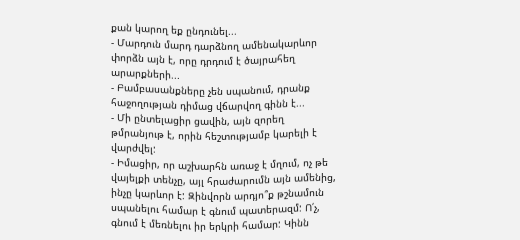քան կարող եք ընդունել...
- Մարդուն մարդ դարձնող ամենակարևոր փորձն այն է, որը դրդում է ծայրահեղ արարքների...
- Բամբասանքները չեն սպանում, դրանք հաջողության դիմաց վճարվող գինն է...
- Մի ընտելացիր ցավին, այն զորեղ թմրանյութ է, որին հեշտությամբ կարելի է վարժվել:
- Իմացիր, որ աշխարհն առաջ է մղում, ոչ թե վայելքի տենչը, այլ հրաժարումն այն ամենից, ինչը կարևոր է: Զինվորն արդյո՞ք թշնամուն սպանելու համար է գնում պատերազմ: Ո՛չ, գնում է մեռնելու իր երկրի համար: Կինն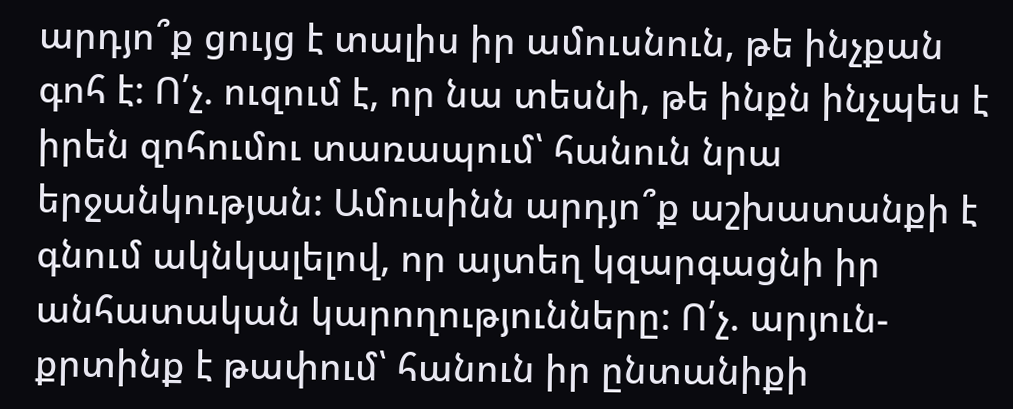արդյո՞ք ցույց է տալիս իր ամուսնուն, թե ինչքան գոհ է: Ո՛չ. ուզում է, որ նա տեսնի, թե ինքն ինչպես է իրեն զոհումու տառապում՝ հանուն նրա երջանկության: Ամուսինն արդյո՞ք աշխատանքի է գնում ակնկալելով, որ այտեղ կզարգացնի իր անհատական կարողությունները: Ո՛չ. արյուն-քրտինք է թափում՝ հանուն իր ընտանիքի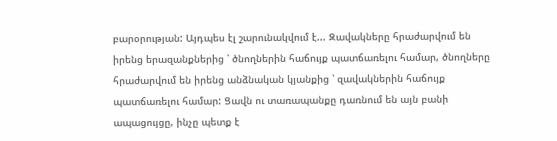բարօրության: Այդպես էլ շարունակվում է... Զավակները հրաժարվում են իրենց երազանքներից ՝ ծնողներին հաճույք պատճառելու համար, ծնողները հրաժարվում են իրենց անձնական կյանքից ՝ զավակներին հաճույք պատճառելու համար: Ցավն ու տառապանքը դառնում են այն բանի ապացույցը, ինչը պետք է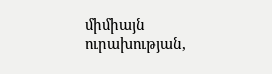միմիայն ուրախության,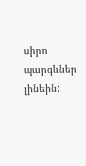սիրո պարգևներ լինեին: